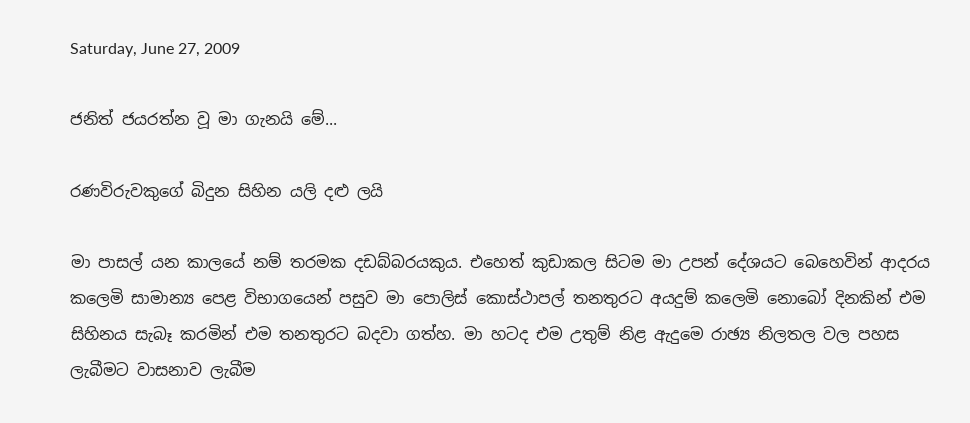Saturday, June 27, 2009

ජනිත් ජයරත්න වූ මා ගැනයි මේ...

රණවිරුවකුගේ බිදුන සිහින යලි දළු ලයි

මා පාසල් යන කාලයේ නම් තරමක දඩබ්බරයකුය. එහෙත් කුඩාකල සිටම මා උපන් දේශයට බෙහෙවින් ආදරය කලෙමි සාමාන්‍ය පෙළ විභාගයෙන් පසුව මා පොලිස් කොස්ථාපල් තනතුරට අයදුම් කලෙමි නොබෝ දිනකින් එම සිහිනය සැබෑ කරමින් එම තනතුරට බදවා ගත්හ. මා හටද එම උතුම් නිළ ඇදුමෙ රාඡ්‍ය නිලතල වල පහස ලැබීමට වාසනාව ලැබීම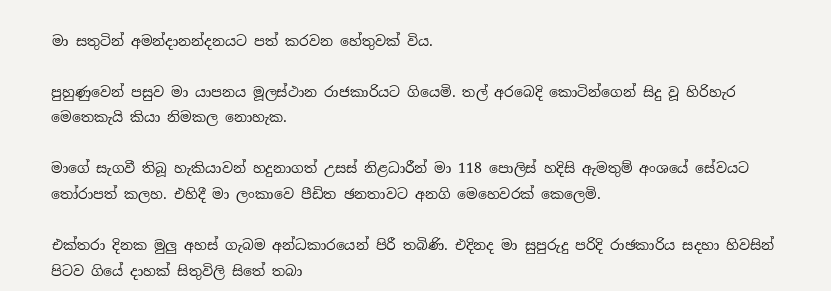මා සතුටින් අමන්දානන්දනයට පත් කරවන හේතුවක් විය.

පුහුණුවෙන් පසුව මා යාපනය මූලස්ථාන රාජකාරියට ගියෙමි. තල් අරබෙදි කොටින්ගෙන් සිදු වූ හිරිහැර මෙතෙකැයි කියා නිමකල නොහැක.

මාගේ සැගවී තිබූ හැකියාවන් හදුනාගත් උසස් නිළධාරීන් මා 118 පොලිස් හදිසි ඇමතුම් අංශයේ සේවයට තෝරාපත් කලහ. එහිදී මා ලංකාවෙ පීඩිත ඡනතාවට අනගි මෙහෙවරක් කෙලෙමි.

එක්තරා දිනක මුලු අහස් ගැබම අන්ධකාරයෙන් පිරී තබිණි. එදිනද මා සුපුරුදු පරිදි රාඡකාරිය සදහා හිවසින් පිටව ගියේ දාහක් සිතුවිලි සිතේ තබා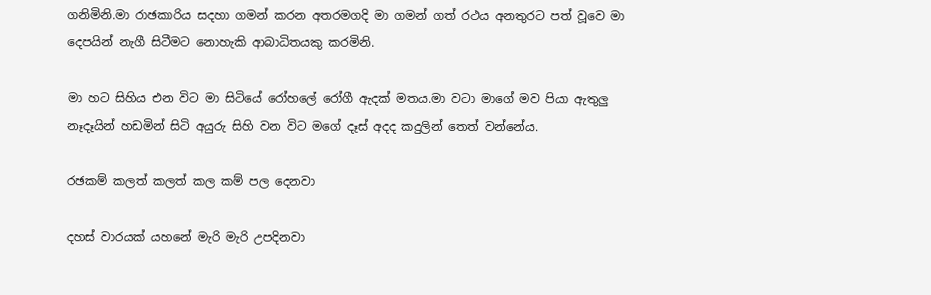ගනිමිනි.මා රාඡකාරිය සදහා ගමන් කරන අතරමගදි මා ගමන් ගත් රථය අනතුරට පත් වූවෙ මා දෙපයින් නැගී සිටීමට නොහැකි ආබාධිතයකු කරමිනි.

මා හට සිහිය එන විට මා සිටියේ රෝහලේ රෝගී ඇදක් මතය.මා වටා මාගේ මව පියා ඇතුලු නෑදෑයින් හඩමින් සිටි අයුරු සිහි වන විට මගේ දෑස් අදද කදුලින් තෙත් වන්නේය.

රඡකම් කලත් කලත් කල කම් පල දෙනවා

දහස් වාරයක් යහනේ මැරි මැරි උපදිනවා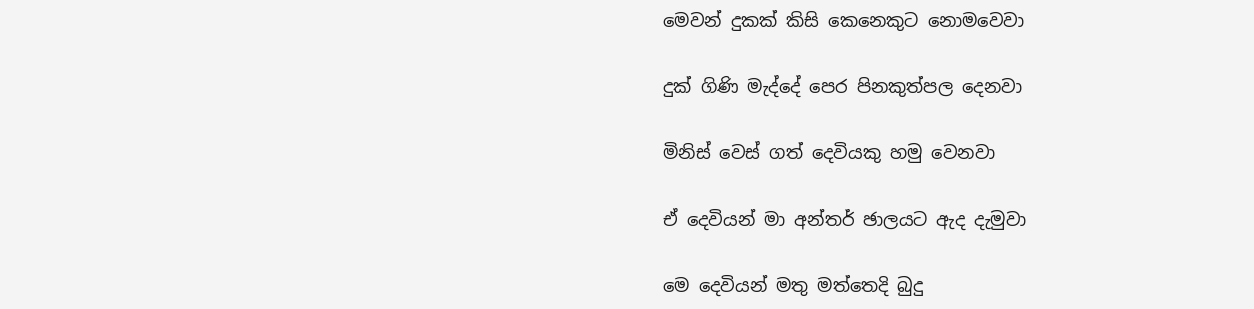මෙවන් දුකක් කිසි කෙනෙකුට නොමවෙවා

දුක් ගිණි මැද්දේ පෙර පිනකුත්පල දෙනවා

මිනිස් වෙස් ගත් දෙවියකු හමු වෙනවා

ඒ දෙවියන් මා අන්තර් ඡාලයට ඇද දැමුවා

මෙ දෙවියන් මතු මත්තෙදි බුදු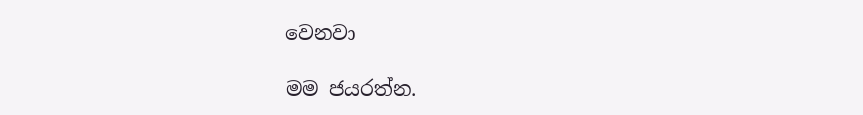වෙනවා

මම ජයරත්න.